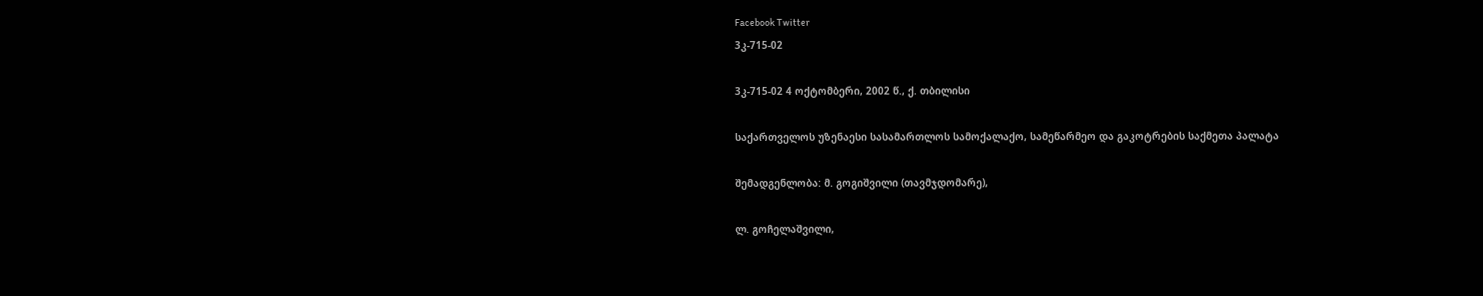Facebook Twitter
3კ-715-02

3კ-715-02 4 ოქტომბერი, 2002 წ., ქ. თბილისი

საქართველოს უზენაესი სასამართლოს სამოქალაქო, სამეწარმეო და გაკოტრების საქმეთა პალატა

შემადგენლობა: მ. გოგიშვილი (თავმჯდომარე),

ლ. გოჩელაშვილი,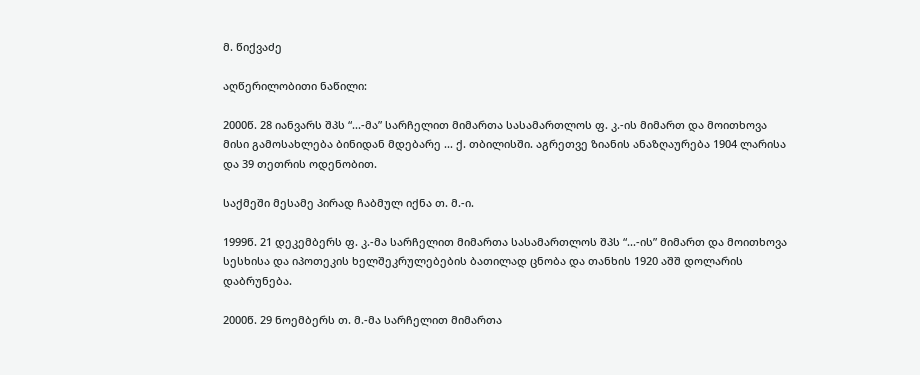მ. წიქვაძე

აღწერილობითი ნაწილი:

2000წ. 28 იანვარს შპს “...-მა” სარჩელით მიმართა სასამართლოს ფ. კ.-ის მიმართ და მოითხოვა მისი გამოსახლება ბინიდან მდებარე ... ქ. თბილისში. აგრეთვე ზიანის ანაზღაურება 1904 ლარისა და 39 თეთრის ოდენობით.

საქმეში მესამე პირად ჩაბმულ იქნა თ. მ.-ი.

1999წ. 21 დეკემბერს ფ. კ.-მა სარჩელით მიმართა სასამართლოს შპს “...-ის” მიმართ და მოითხოვა სესხისა და იპოთეკის ხელშეკრულებების ბათილად ცნობა და თანხის 1920 აშშ დოლარის დაბრუნება.

2000წ. 29 ნოემბერს თ. მ.-მა სარჩელით მიმართა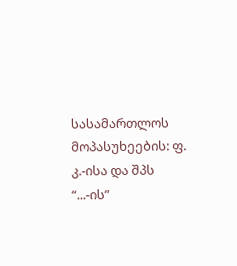სასამართლოს მოპასუხეების: ფ. კ.-ისა და შპს “...-ის”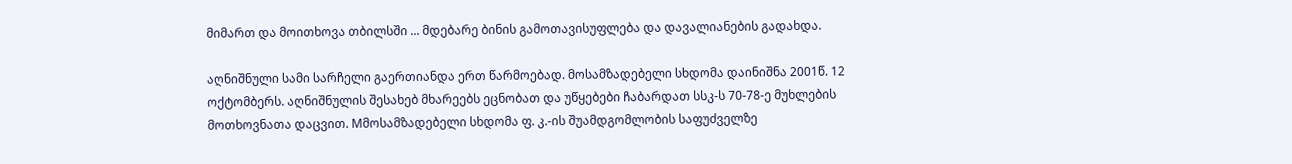მიმართ და მოითხოვა თბილსში ... მდებარე ბინის გამოთავისუფლება და დავალიანების გადახდა.

აღნიშნული სამი სარჩელი გაერთიანდა ერთ წარმოებად. მოსამზადებელი სხდომა დაინიშნა 2001წ. 12 ოქტომბერს. აღნიშნულის შესახებ მხარეებს ეცნობათ და უწყებები ჩაბარდათ სსკ-ს 70-78-ე მუხლების მოთხოვნათა დაცვით. Mმოსამზადებელი სხდომა ფ. კ.-ის შუამდგომლობის საფუძველზე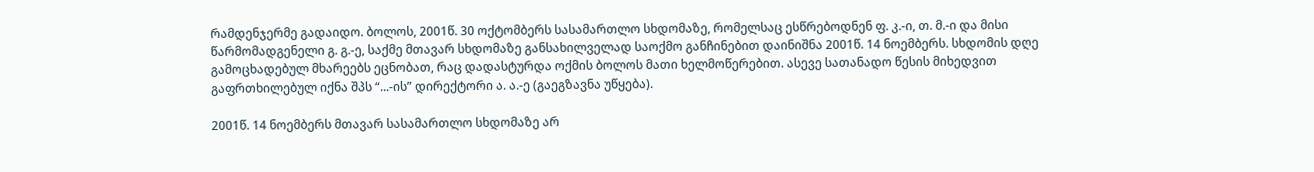რამდენჯერმე გადაიდო. ბოლოს, 2001წ. 30 ოქტომბერს სასამართლო სხდომაზე, რომელსაც ესწრებოდნენ ფ. კ.-ი, თ. მ.-ი და მისი წარმომადგენელი გ. გ.-ე, საქმე მთავარ სხდომაზე განსახილველად საოქმო განჩინებით დაინიშნა 2001წ. 14 ნოემბერს. სხდომის დღე გამოცხადებულ მხარეებს ეცნობათ, რაც დადასტურდა ოქმის ბოლოს მათი ხელმოწერებით. ასევე სათანადო წესის მიხედვით გაფრთხილებულ იქნა შპს “...-ის” დირექტორი ა. ა.-ე (გაეგზავნა უწყება).

2001წ. 14 ნოემბერს მთავარ სასამართლო სხდომაზე არ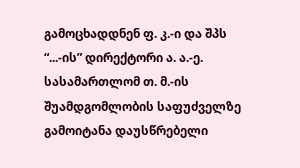გამოცხადდნენ ფ. კ.-ი და შპს “...-ის” დირექტორი ა. ა.-ე. სასამართლომ თ. მ.-ის შუამდგომლობის საფუძველზე გამოიტანა დაუსწრებელი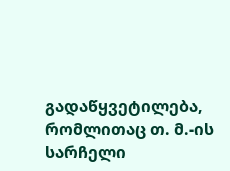გადაწყვეტილება, რომლითაც თ. მ.-ის სარჩელი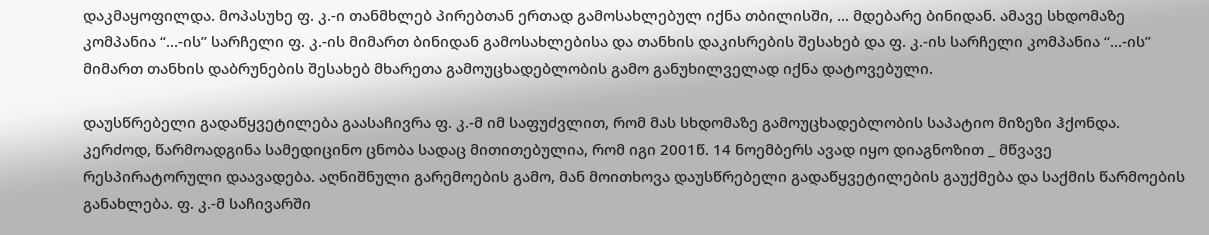დაკმაყოფილდა. მოპასუხე ფ. კ.-ი თანმხლებ პირებთან ერთად გამოსახლებულ იქნა თბილისში, ... მდებარე ბინიდან. ამავე სხდომაზე კომპანია “...-ის” სარჩელი ფ. კ.-ის მიმართ ბინიდან გამოსახლებისა და თანხის დაკისრების შესახებ და ფ. კ.-ის სარჩელი კომპანია “...-ის” მიმართ თანხის დაბრუნების შესახებ მხარეთა გამოუცხადებლობის გამო განუხილველად იქნა დატოვებული.

დაუსწრებელი გადაწყვეტილება გაასაჩივრა ფ. კ.-მ იმ საფუძვლით, რომ მას სხდომაზე გამოუცხადებლობის საპატიო მიზეზი ჰქონდა. კერძოდ, წარმოადგინა სამედიცინო ცნობა სადაც მითითებულია, რომ იგი 2001წ. 14 ნოემბერს ავად იყო დიაგნოზით _ მწვავე რესპირატორული დაავადება. აღნიშნული გარემოების გამო, მან მოითხოვა დაუსწრებელი გადაწყვეტილების გაუქმება და საქმის წარმოების განახლება. ფ. კ.-მ საჩივარში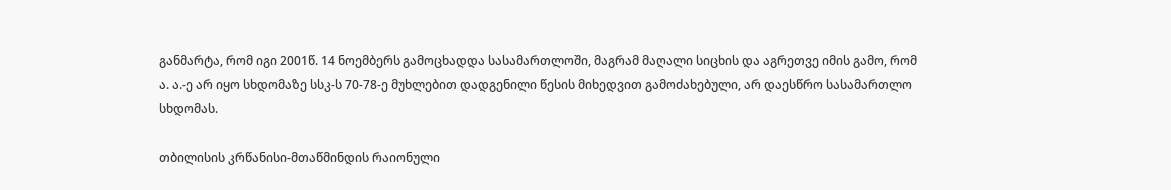განმარტა, რომ იგი 2001წ. 14 ნოემბერს გამოცხადდა სასამართლოში, მაგრამ მაღალი სიცხის და აგრეთვე იმის გამო, რომ ა. ა.-ე არ იყო სხდომაზე სსკ-ს 70-78-ე მუხლებით დადგენილი წესის მიხედვით გამოძახებული, არ დაესწრო სასამართლო სხდომას.

თბილისის კრწანისი-მთაწმინდის რაიონული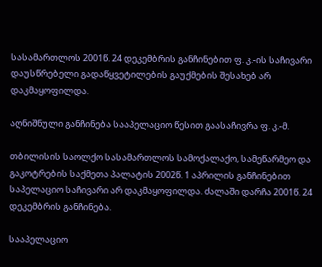სასამართლოს 2001წ. 24 დეკემბრის განჩინებით ფ. კ.-ის საჩივარი დაუსწრებელი გადაწყვეტილების გაუქმების შესახებ არ დაკმაყოფილდა.

აღნიშნული განჩინება სააპელაციო წესით გაასაჩივრა ფ. კ.-მ.

თბილისის საოლქო სასამართლოს სამოქალაქო, სამეწარმეო და გაკოტრების საქმეთა პალატის 2002წ. 1 აპრილის განჩინებით საპელაციო საჩივარი არ დაკმაყოფილდა. ძალაში დარჩა 2001წ. 24 დეკემბრის განჩინება.

სააპელაციო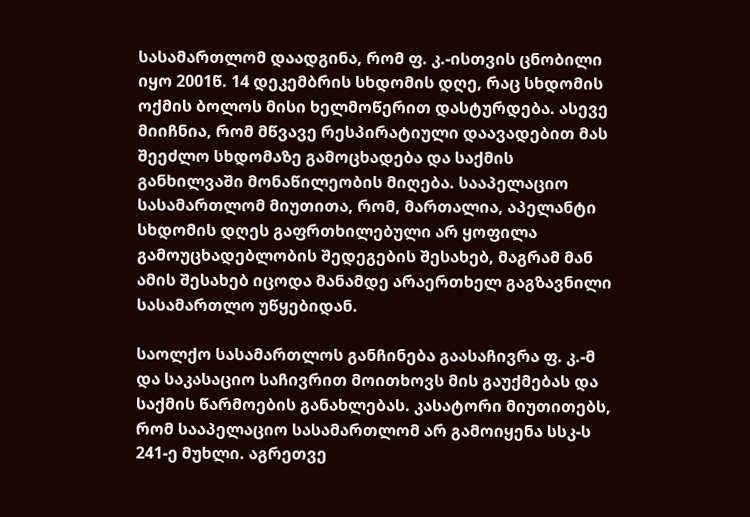სასამართლომ დაადგინა, რომ ფ. კ.-ისთვის ცნობილი იყო 2001წ. 14 დეკემბრის სხდომის დღე, რაც სხდომის ოქმის ბოლოს მისი ხელმოწერით დასტურდება. ასევე მიიჩნია, რომ მწვავე რესპირატიული დაავადებით მას შეეძლო სხდომაზე გამოცხადება და საქმის განხილვაში მონაწილეობის მიღება. სააპელაციო სასამართლომ მიუთითა, რომ, მართალია, აპელანტი სხდომის დღეს გაფრთხილებული არ ყოფილა გამოუცხადებლობის შედეგების შესახებ, მაგრამ მან ამის შესახებ იცოდა მანამდე არაერთხელ გაგზავნილი სასამართლო უწყებიდან.

საოლქო სასამართლოს განჩინება გაასაჩივრა ფ. კ.-მ და საკასაციო საჩივრით მოითხოვს მის გაუქმებას და საქმის წარმოების განახლებას. კასატორი მიუთითებს, რომ სააპელაციო სასამართლომ არ გამოიყენა სსკ-ს 241-ე მუხლი. აგრეთვე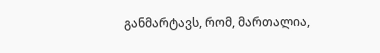განმარტავს, რომ, მართალია,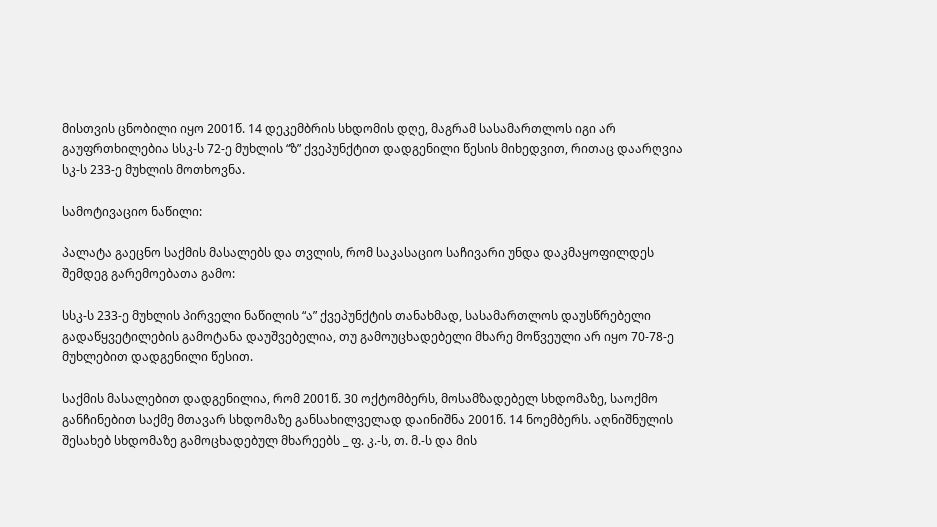მისთვის ცნობილი იყო 2001წ. 14 დეკემბრის სხდომის დღე, მაგრამ სასამართლოს იგი არ გაუფრთხილებია სსკ-ს 72-ე მუხლის “ზ” ქვეპუნქტით დადგენილი წესის მიხედვით, რითაც დაარღვია სკ-ს 233-ე მუხლის მოთხოვნა.

სამოტივაციო ნაწილი:

პალატა გაეცნო საქმის მასალებს და თვლის, რომ საკასაციო საჩივარი უნდა დაკმაყოფილდეს შემდეგ გარემოებათა გამო:

სსკ-ს 233-ე მუხლის პირველი ნაწილის “ა” ქვეპუნქტის თანახმად, სასამართლოს დაუსწრებელი გადაწყვეტილების გამოტანა დაუშვებელია, თუ გამოუცხადებელი მხარე მოწვეული არ იყო 70-78-ე მუხლებით დადგენილი წესით.

საქმის მასალებით დადგენილია, რომ 2001წ. 30 ოქტომბერს, მოსამზადებელ სხდომაზე, საოქმო განჩინებით საქმე მთავარ სხდომაზე განსახილველად დაინიშნა 2001წ. 14 ნოემბერს. აღნიშნულის შესახებ სხდომაზე გამოცხადებულ მხარეებს _ ფ. კ.-ს, თ. მ.-ს და მის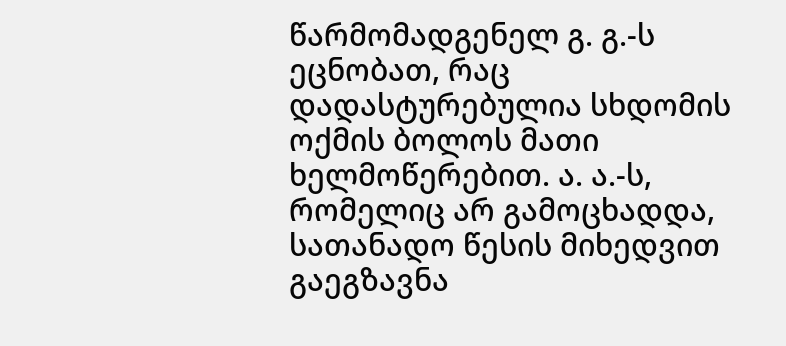წარმომადგენელ გ. გ.-ს ეცნობათ, რაც დადასტურებულია სხდომის ოქმის ბოლოს მათი ხელმოწერებით. ა. ა.-ს, რომელიც არ გამოცხადდა, სათანადო წესის მიხედვით გაეგზავნა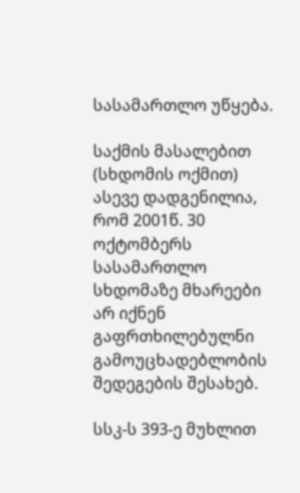სასამართლო უწყება.

საქმის მასალებით (სხდომის ოქმით) ასევე დადგენილია, რომ 2001წ. 30 ოქტომბერს სასამართლო სხდომაზე მხარეები არ იქნენ გაფრთხილებულნი გამოუცხადებლობის შედეგების შესახებ.

სსკ-ს 393-ე მუხლით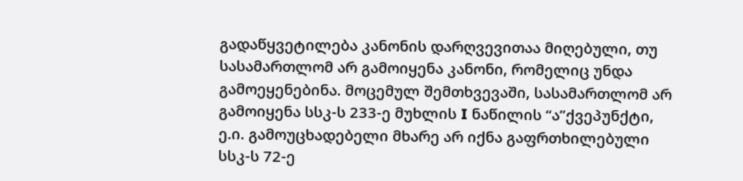გადაწყვეტილება კანონის დარღვევითაა მიღებული, თუ სასამართლომ არ გამოიყენა კანონი, რომელიც უნდა გამოეყენებინა. მოცემულ შემთხვევაში, სასამართლომ არ გამოიყენა სსკ-ს 233-ე მუხლის I ნაწილის “ა”ქვეპუნქტი, ე.ი. გამოუცხადებელი მხარე არ იქნა გაფრთხილებული სსკ-ს 72-ე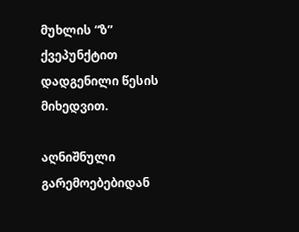მუხლის “ზ” ქვეპუნქტით დადგენილი წესის მიხედვით.

აღნიშნული გარემოებებიდან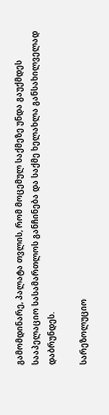გამომდინარე, პალატა თვლის, რომ მოცემულ საქმეზე უნდა გაუქმდეს სააპელაციო სასამართლოს განჩინება და საქმე ხელახლა განსახილველად დაბრუნდეს.

სარეზოლუციო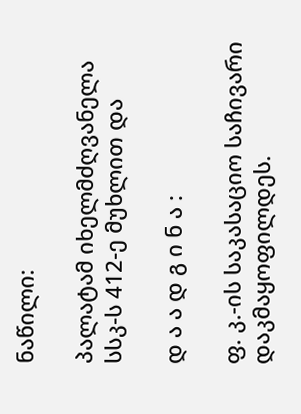ნაწილი:

პალატამ იხელმძღვანელა სსკ-ს 412-ე მუხლით და

დ ა ა დ გ ი ნ ა :

ფ. კ.-ის საკასაციო საჩივარი დაკმაყოფილდეს.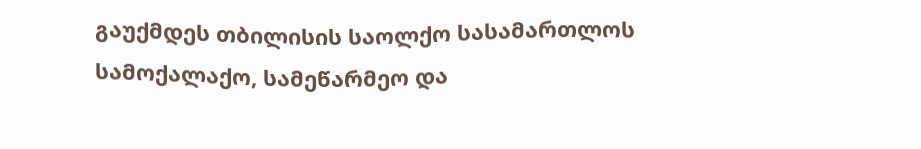გაუქმდეს თბილისის საოლქო სასამართლოს სამოქალაქო, სამეწარმეო და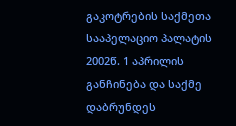გაკოტრების საქმეთა სააპელაციო პალატის 2002წ. 1 აპრილის განჩინება და საქმე დაბრუნდეს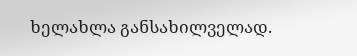ხელახლა განსახილველად.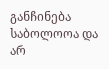განჩინება საბოლოოა და არ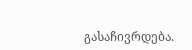გასაჩივრდება.